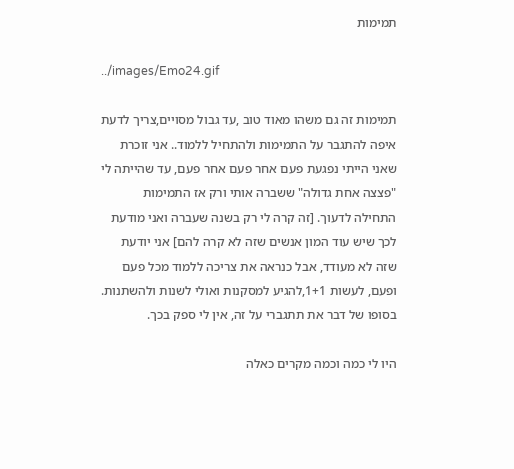תמימות

../images/Emo24.gif

תמימות זה גם משהו מאוד טוב ,עד גבול מסויים,צריך לדעת איפה להתגבר על התמימות ולהתחיל ללמוד.. אני זוכרת שאני הייתי נפגעת פעם אחר פעם אחר פעם, עד שהייתה לי "פצצה אחת גדולה" ששברה אותי ורק אז התמימות התחילה לדעוך. [זה קרה לי רק בשנה שעברה ואני מודעת לכך שיש עוד המון אנשים שזה לא קרה להם] אני יודעת שזה לא מעודד, אבל כנראה את צריכה ללמוד מכל פעם ופעם, לעשות 1+1,להגיע למסקנות ואולי לשנות ולהשתנות. בסופו של דבר את תתגברי על זה, אין לי ספק בכך.

היו לי כמה וכמה מקרים כאלה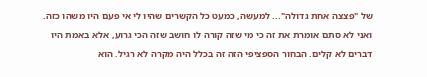של "פצצה אחת גדולה"... למעשה, כמעט כל הקשרים שהיו לי אי פעם היו משהו כזה. ואני לא סתם אומרת את זה כי מי שזה קורה לו חושב שזה הכי גרוע, אלא באמת היו דברים לא קלים. הבחור הספציפי הזה זה בכלל היה מקרה לא רגיל. הוא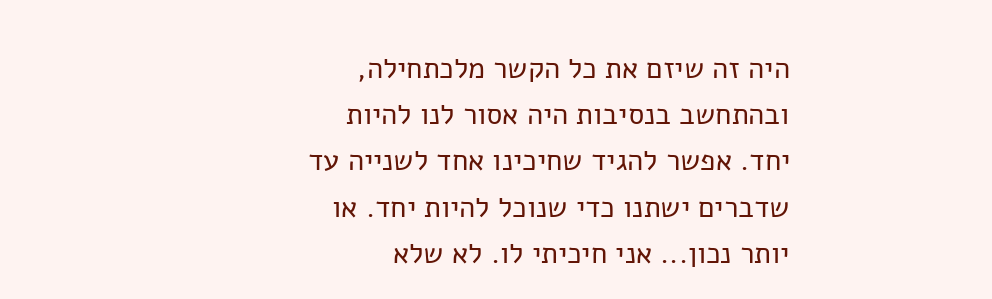היה זה שיזם את כל הקשר מלכתחילה, ובהתחשב בנסיבות היה אסור לנו להיות יחד. אפשר להגיד שחיכינו אחד לשנייה עד שדברים ישתנו כדי שנוכל להיות יחד. או יותר נכון... אני חיכיתי לו. לא שלא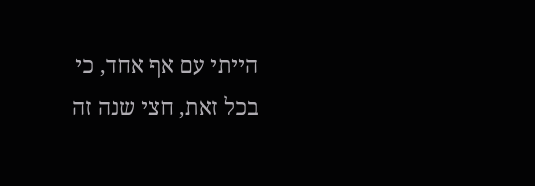הייתי עם אף אחד, כי בכל זאת, חצי שנה זה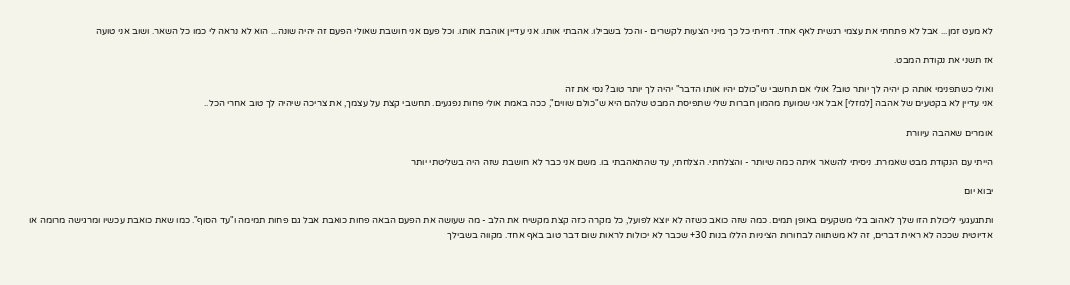לא מעט זמן... אבל לא פתחתי את עצמי רגשית לאף אחד. דחיתי כל כך מיני הצעות לקשרים - והכל בשבילו. אהבתי אותו. אני עדיין אוהבת אותו. וכל פעם אני חושבת שאולי הפעם זה יהיה שונה... הוא לא נראה לי כמו כל השאר. ושוב אני טועה

אז תשני את נקודת המבט.

ואולי כשתפנימי אותה כן יהיה לך יותר טוב? אולי אם תחשבי ש"כולם יהיו אותו הדבר" יהיה לך יותר טוב? נסי את זה
אני עדיין לא בקטעים של אהבה [למזלי] אבל אני שמועת מהמון חברות שלי שתפיסת המבט שלהם היא ש"כולם שווים", ככה באמת אולי פחות נפגעים. תחשבי קצת על עצמך, את צריכה שיהיה לך טוב אחרי הכל..

אומרים שאהבה עיוורת

הייתי עם הנקודת מבט שאמרת. ניסיתי להשאר איתה כמה שיותר - והצלחתי. הצלחתי, עד שהתאהבתי בו. משם אני כבר לא חושבת שזה היה בשליטתי יותר

יבוא יום

ותתגעגעי ליכולת הזו שלך לאהוב בלי משקעים באופן תמים. כמה שזה כואב כשזה לא יוצא לפועל, כל מקרה כזה קצת מקשיח את הלב - מה שעושה את הפעם הבאה פחות כואבת אבל גם פחות תמימה ו"עד הסוף". כמו שאת כואבת עכשיו ומרגישה מרומה או אדיוטית שככה לא ראית דברים, זה לא משתווה לבחורות הציניות הללו בנות 30+ שכבר לא יכולות לראות שום דבר טוב באף אחד. מקווה בשבילך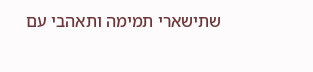שתישארי תמימה ותאהבי עם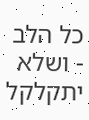כל הלב - ושלא יתקלקל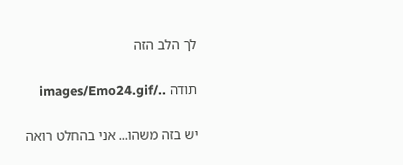לך הלב הזה

תודה ../images/Emo24.gif

יש בזה משהו... אני בהחלט רואה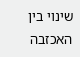שינוי בין האכזבה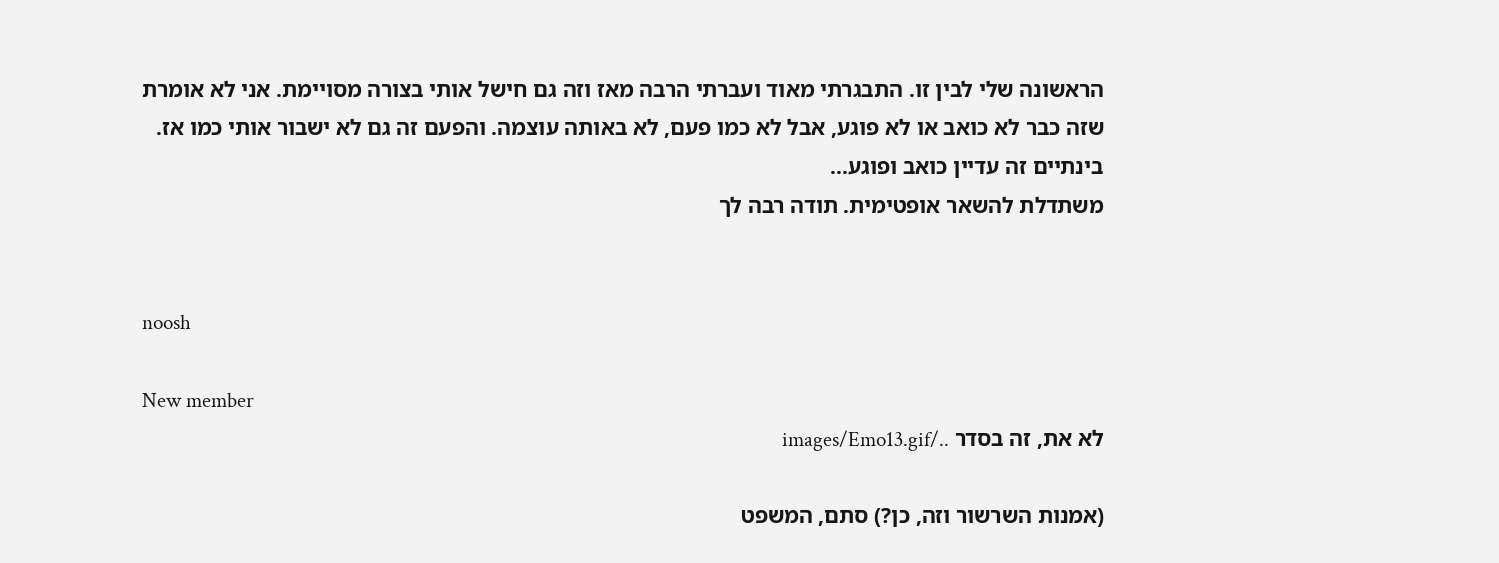הראשונה שלי לבין זו. התבגרתי מאוד ועברתי הרבה מאז וזה גם חישל אותי בצורה מסויימת. אני לא אומרת שזה כבר לא כואב או לא פוגע, אבל לא כמו פעם, לא באותה עוצמה. והפעם זה גם לא ישבור אותי כמו אז. בינתיים זה עדיין כואב ופוגע...
משתדלת להשאר אופטימית. תודה רבה לך


noosh

New member
לא את, זה בסדר ../images/Emo13.gif

(אמנות השרשור וזה, כן?) סתם, המשפט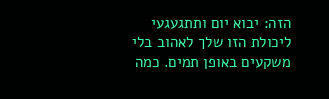הזה: יבוא יום ותתגעגעי ליכולת הזו שלך לאהוב בלי משקעים באופן תמים. כמה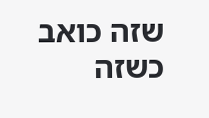שזה כואב כשזה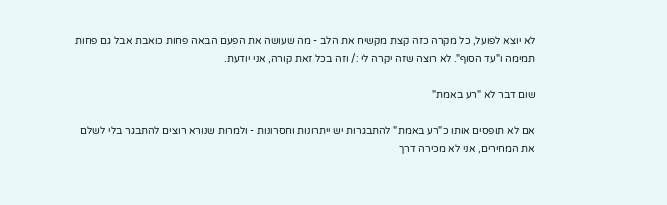לא יוצא לפועל, כל מקרה כזה קצת מקשיח את הלב - מה שעושה את הפעם הבאה פחות כואבת אבל גם פחות תמימה ו"עד הסוף". לא רוצה שזה יקרה לי :/ וזה בכל זאת קורה, אני יודעת.

שום דבר לא "רע באמת"

אם לא תופסים אותו כ"רע באמת" להתבגרות יש ייתרונות וחסרונות - ולמרות שנורא רוצים להתבגר בלי לשלם את המחירים, אני לא מכירה דרך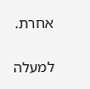אחרת.

למעלה